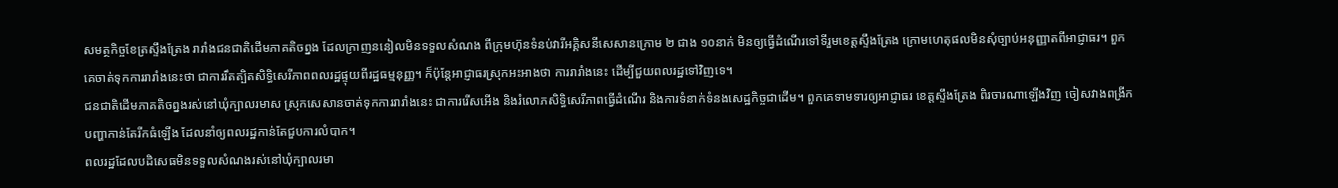សមត្ថកិច្ចខែត្រស្ទឹងត្រែង រារាំងជនជាតិដើមភាគតិចព្នង ដែលក្រាញននៀលមិនទទួលសំណង ពីក្រុមហ៊ុនទំនប់វារីអគ្គិសនីសេសានក្រោម ២ ជាង ១០នាក់ មិនឲ្យធ្វើដំណើរទៅទីរួមខេត្តស្ទឹងត្រែង ក្រោមហេតុផលមិនសុំច្បាប់អនុញ្ញាតពីអាជ្ញាធរ។ ពួកគេចាត់ទុកការរារាំងនេះថា ជាការរឹតត្បិតសិទ្ធិសេរីភាពពលរដ្ឋផ្ទុយពីរដ្ឋធម្មនុញ្ញ។ ក៏ប៉ុន្តែអាជ្ញាធរស្រុកអះអាងថា ការរារាំងនេះ ដើម្បីជួយពលរដ្ឋទៅវិញទេ។
ជនជាតិដើមភាគតិចព្នងរស់នៅឃុំក្បាលរមាស ស្រុកសេសានចាត់ទុកការរារាំងនេះ ជាការរើសអើង និងរំលោភសិទ្ធិសេរីភាពធ្វើដំណើរ និងការទំនាក់ទំនងសេដ្ឋកិច្ចជាដើម។ ពួកគេទាមទារឲ្យអាជ្ញាធរ ខេត្តស្ទឹងត្រែង ពិរចារណាឡើងវិញ ចៀសវាងពង្រីកបញ្ហាកាន់តែរីកធំឡើង ដែលនាំឲ្យពលរដ្ឋកាន់តែជួបការលំបាក។
ពលរដ្ឋដែលបដិសេធមិនទទួលសំណងរស់នៅឃុំក្បាលរមា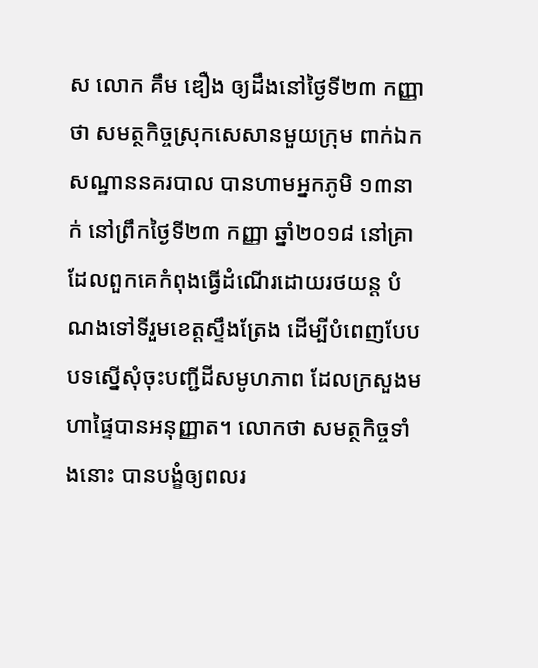ស លោក គឹម ឌឿង ឲ្យដឹងនៅថ្ងៃទី២៣ កញ្ញាថា សមត្ថកិច្ចស្រុកសេសានមួយក្រុម ពាក់ឯកសណ្ឋាននគរបាល បានហាមអ្នកភូមិ ១៣នាក់ នៅព្រឹកថ្ងៃទី២៣ កញ្ញា ឆ្នាំ២០១៨ នៅគ្រាដែលពួកគេកំពុងធ្វើដំណើរដោយរថយន្ត បំណងទៅទីរួមខេត្តស្ទឹងត្រែង ដើម្បីបំពេញបែបបទស្នើសុំចុះបញ្ជីដីសមូហភាព ដែលក្រសួងមហាផ្ទៃបានអនុញ្ញាត។ លោកថា សមត្ថកិច្ចទាំងនោះ បានបង្ខំឲ្យពលរ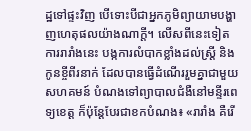ដ្ឋទៅផ្ទះវិញ បើទោះបីជាអ្នកភូមិព្យាយាមបង្ហាញហេតុផលយ៉ាងណាក្តី។ លើសពីនេះទៀត ការរារាំងនេះ បង្កការលំបាកខ្លាំងដល់ស្ត្រី និងកូនខ្ចីពីរនាក់ ដែលបានធ្វើដំណើររួមគ្នាជាមួយសហគមន៍ បំណងទៅព្យាបាលជំងឺនៅមន្ទីរពេទ្យខេត្ត ក៏ប៉ុន្តែបែរជាខកបំណង៖ «រារាំង គឺរើ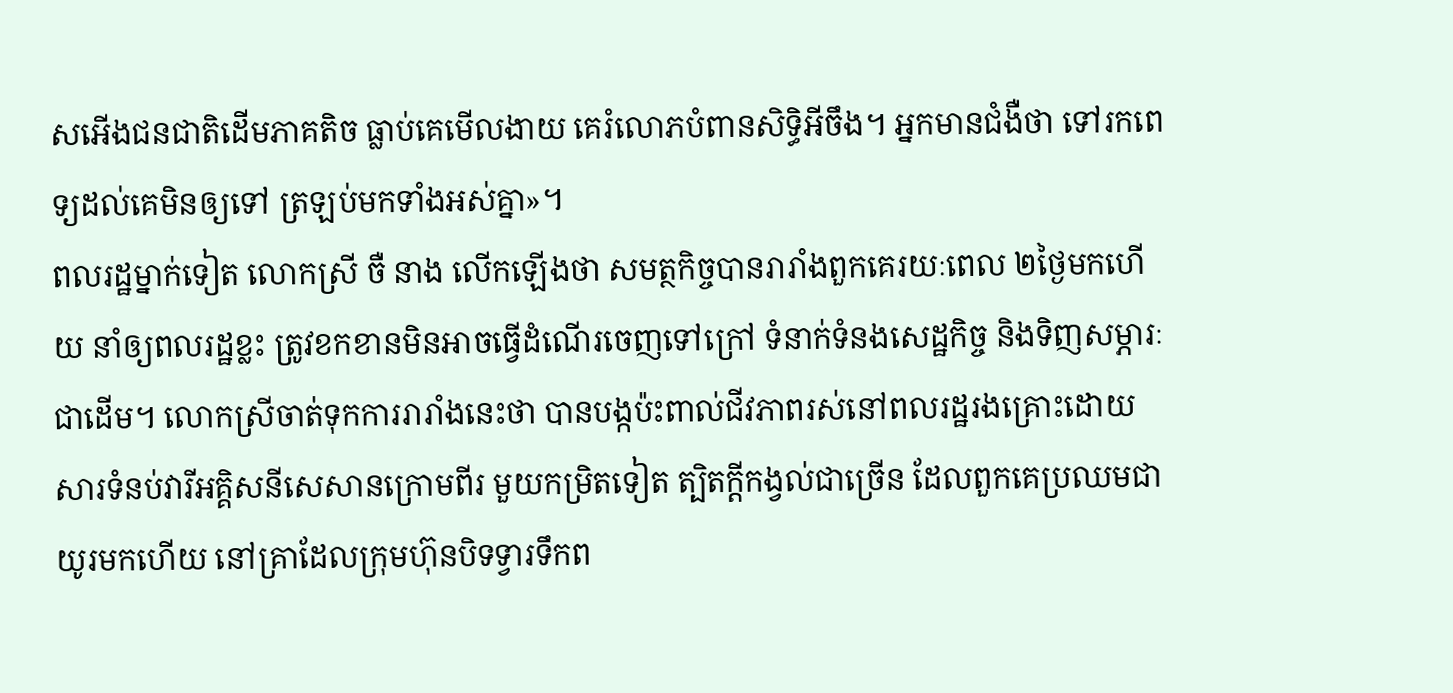សអើងជនជាតិដើមភាគតិច ធ្លាប់គេមើលងាយ គេរំលោភបំពានសិទ្ធិអីចឹង។ អ្នកមានជំងឺថា ទៅរកពេទ្យដល់គេមិនឲ្យទៅ ត្រឡប់មកទាំងអស់គ្នា»។
ពលរដ្ឋម្នាក់ទៀត លោកស្រី ចឺ នាង លើកឡើងថា សមត្ថកិច្ចបានរារាំងពួកគេរយៈពេល ២ថ្ងៃមកហើយ នាំឲ្យពលរដ្ឋខ្លះ ត្រូវខកខានមិនអាចធ្វើដំណើរចេញទៅក្រៅ ទំនាក់ទំនងសេដ្ឋកិច្ច និងទិញសម្ភារៈជាដើម។ លោកស្រីចាត់ទុកការរារាំងនេះថា បានបង្កប៉ះពាល់ជីវភាពរស់នៅពលរដ្ឋរងគ្រោះដោយសារទំនប់វារីអគ្គិសនីសេសានក្រោមពីរ មួយកម្រិតទៀត ត្បិតក្តីកង្វល់ជាច្រើន ដែលពួកគេប្រឈមជាយូរមកហើយ នៅគ្រាដែលក្រុមហ៊ុនបិទទ្វារទឹកព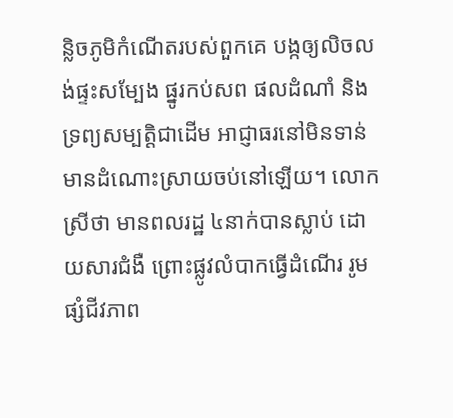ន្លិចភូមិកំណើតរបស់ពួកគេ បង្កឲ្យលិចលង់ផ្ទះសម្បែង ផ្នូរកប់សព ផលដំណាំ និងទ្រព្យសម្បត្តិជាដើម អាជ្ញាធរនៅមិនទាន់មានដំណោះស្រាយចប់នៅឡើយ។ លោកស្រីថា មានពលរដ្ឋ ៤នាក់បានស្លាប់ ដោយសារជំងឺ ព្រោះផ្លូវលំបាកធ្វើដំណើរ រូមផ្សំជីវភាព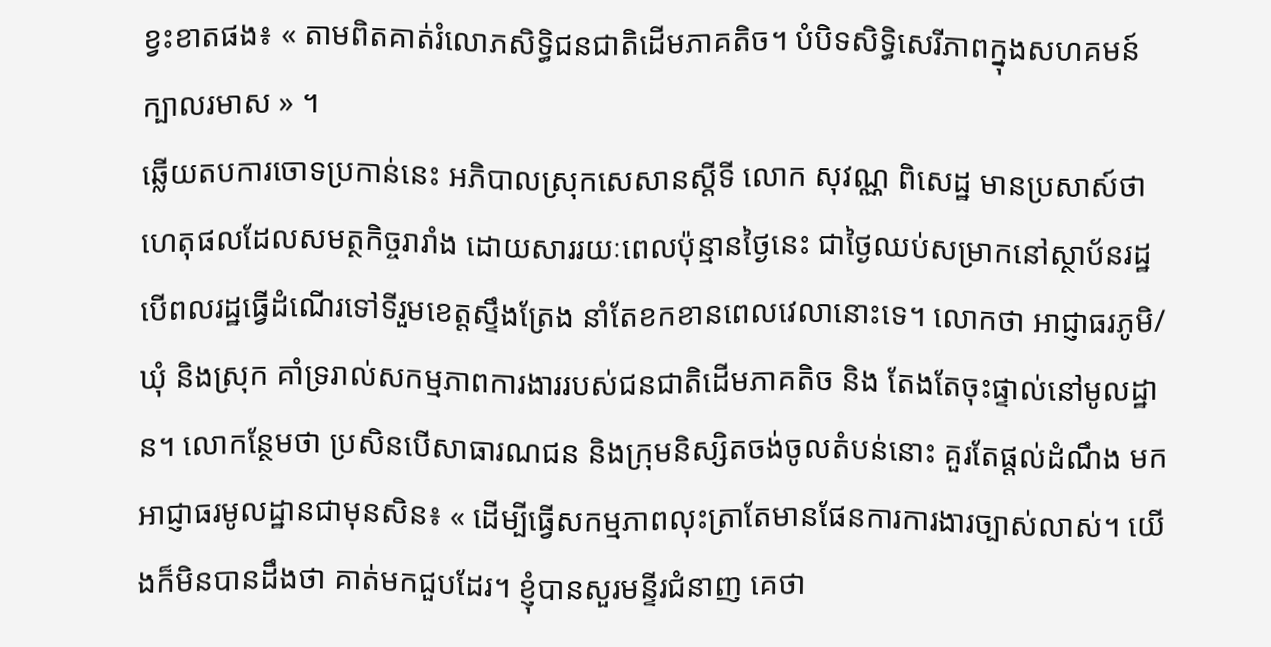ខ្វះខាតផង៖ « តាមពិតគាត់រំលោភសិទ្ធិជនជាតិដើមភាគតិច។ បំបិទសិទ្ធិសេរីភាពក្នុងសហគមន៍ក្បាលរមាស » ។
ឆ្លើយតបការចោទប្រកាន់នេះ អភិបាលស្រុកសេសានស្តីទី លោក សុវណ្ណ ពិសេដ្ឋ មានប្រសាស៍ថា ហេតុផលដែលសមត្ថកិច្ចរារាំង ដោយសាររយៈពេលប៉ុន្មានថ្ងៃនេះ ជាថ្ងៃឈប់សម្រាកនៅស្ថាប័នរដ្ឋ បើពលរដ្ឋធ្វើដំណើរទៅទីរួមខេត្តស្ទឹងត្រែង នាំតែខកខានពេលវេលានោះទេ។ លោកថា អាជ្ញាធរភូមិ/ឃុំ និងស្រុក គាំទ្ររាល់សកម្មភាពការងាររបស់ជនជាតិដើមភាគតិច និង តែងតែចុះផ្ទាល់នៅមូលដ្ឋាន។ លោកន្ថែមថា ប្រសិនបើសាធារណជន និងក្រុមនិស្សិតចង់ចូលតំបន់នោះ គួរតែផ្តល់ដំណឹង មកអាជ្ញាធរមូលដ្ឋានជាមុនសិន៖ « ដើម្បីធ្វើសកម្មភាពលុះត្រាតែមានផែនការការងារច្បាស់លាស់។ យើងក៏មិនបានដឹងថា គាត់មកជួបដែរ។ ខ្ញុំបានសួរមន្ទីរជំនាញ គេថា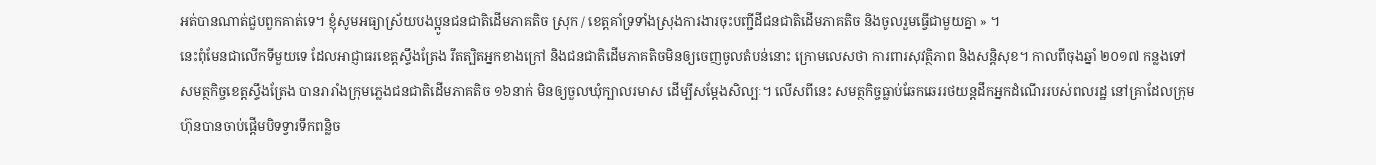អត់បានណាត់ជួបពួកគាត់ទេ។ ខ្ញុំសូមអធ្យាស្រ័យបងប្អូនជនជាតិដើមភាគតិច ស្រុក / ខេត្តគាំទ្រទាំងស្រុងការងារចុះបញ្ជីដីជនជាតិដើមភាគតិច និងចូលរួមធ្វើជាមួយគ្នា » ។
នេះពុំមែនជាលើកទីមួយទេ ដែលអាជ្ញាធរខេត្តស្ទឹងត្រែង រឹតត្បិតអ្នកខាងក្រៅ និងជនជាតិដើមភាគតិចមិនឲ្យចេញចូលតំបន់នោះ ក្រោមលេសថា ការពារសុវត្ថិភាព និងសន្តិសុខ។ កាលពីចុងឆ្នាំ ២០១៧ កន្លងទៅ សមត្ថកិច្ចខេត្តស្ទឹងត្រែង បានរារាំងក្រុមភ្លេងជនជាតិដើមភាគតិច ១៦នាក់ មិនឲ្យចួលឃុំក្បាលរមាស ដើម្បីសម្តែងសិល្បៈ។ លើសពីនេះ សមត្ថកិច្ចធ្លាប់ឆែកឆេររថយន្តដឹកអ្នកដំណើររបស់ពលរដ្ឋ នៅគ្រាដែលក្រុមហ៊ុនបានចាប់ផ្តើមបិទទ្វារទឹកពន្លិច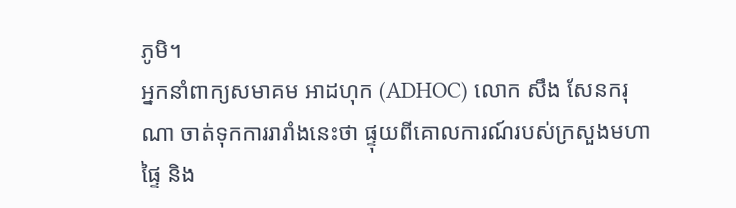ភូមិ។
អ្នកនាំពាក្យសមាគម អាដហុក (ADHOC) លោក សឹង សែនករុណា ចាត់ទុកការរារាំងនេះថា ផ្ទុយពីគោលការណ៍របស់ក្រសួងមហាផ្ទៃ និង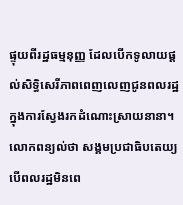ផ្ទុយពីរដ្ឋធម្មនុញ្ញ ដែលបើកទូលាយផ្តល់សិទ្ធិសេរីភាពពេញលេញជូនពលរដ្ឋ ក្នុងការស្វែងរកដំណោះស្រាយនានា។ លោកពន្យល់ថា សង្គមប្រជាធិបតេយ្យ បើពលរដ្ឋមិនពេ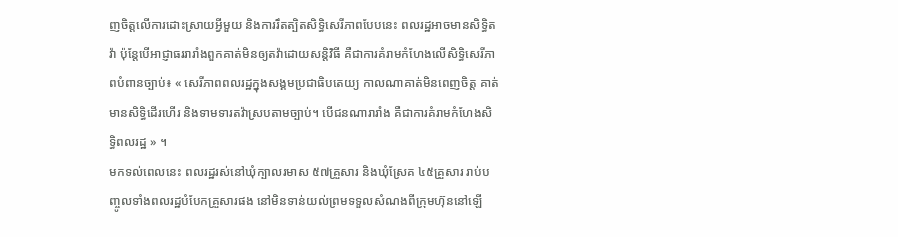ញចិត្តលើការដោះស្រាយអ្វីមួយ និងការរឹតត្បិតសិទ្ធិសេរីភាពបែបនេះ ពលរដ្ឋអាចមានសិទ្ធិតវ៉ា ប៉ុន្តែបើអាជ្ញាធររារាំងពួកគាត់មិនឲ្យតវ៉ាដោយសន្តិវិធី គឺជាការគំរាមកំហែងលើសិទ្ធិសេរីភាពបំពានច្បាប់៖ « សេរីភាពពលរដ្ឋក្នុងសង្គមប្រជាធិបតេយ្យ កាលណាគាត់មិនពេញចិត្ត គាត់មានសិទ្ធិដើរហើរ និងទាមទារតវ៉ាស្របតាមច្បាប់។ បើជនណារារាំង គឺជាការគំរាមកំហែងសិទ្ធិពលរដ្ឋ » ។
មកទល់ពេលនេះ ពលរដ្ឋរស់នៅឃុំក្បាលរមាស ៥៧គ្រួសារ និងឃុំស្រែគ ៤៥គ្រួសារ រាប់បញ្ចូលទាំងពលរដ្ឋបំបែកគ្រួសារផង នៅមិនទាន់យល់ព្រមទទួលសំណងពីក្រុមហ៊ុននៅឡើ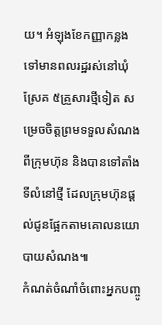យ។ អំឡុងខែកញ្ញាកន្លងទៅមានពលរដ្ឋរស់នៅឃុំស្រែគ ៥គ្រួសារថ្មីទៀត សម្រេចចិត្តព្រមទទួលសំណងពីក្រុមហ៊ុន និងបានទៅតាំងទីលំនៅថ្មី ដែលក្រុមហ៊ុនផ្តល់ជូនផ្អែកតាមគោលនយោបាយសំណង៕
កំណត់ចំណាំចំពោះអ្នកបញ្ចូ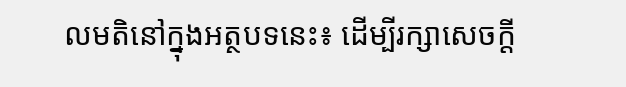លមតិនៅក្នុងអត្ថបទនេះ៖ ដើម្បីរក្សាសេចក្ដី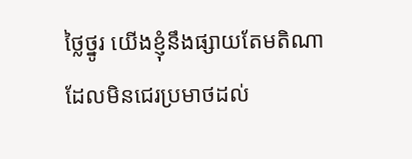ថ្លៃថ្នូរ យើងខ្ញុំនឹងផ្សាយតែមតិណា ដែលមិនជេរប្រមាថដល់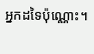អ្នកដទៃប៉ុណ្ណោះ។